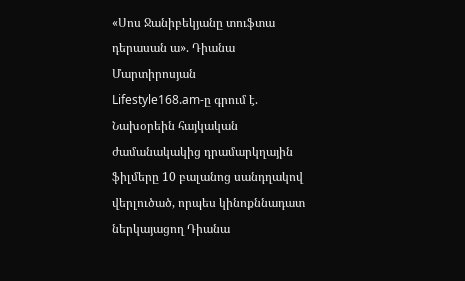«Սոս Ջանիբեկյանը տուֆտա դերասան ա». Դիանա Մարտիրոսյան
Lifestyle168.am-ը գրում է.
Նախօրեին հայկական ժամանակակից դրամարկղային ֆիլմերը 10 բալանոց սանդղակով վերլուծած, որպես կինոքննադատ ներկայացող Դիանա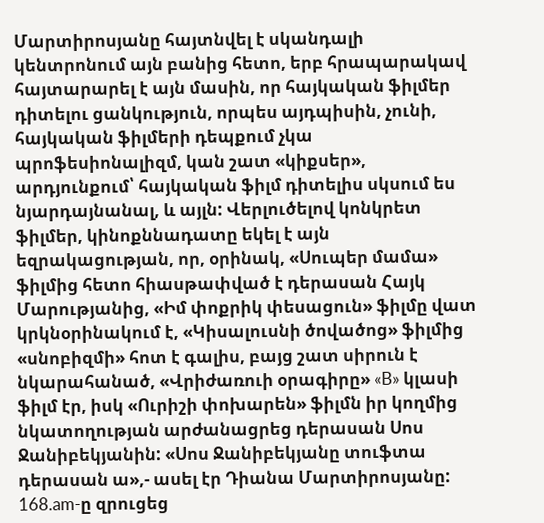Մարտիրոսյանը հայտնվել է սկանդալի կենտրոնում այն բանից հետո, երբ հրապարակավ հայտարարել է այն մասին, որ հայկական ֆիլմեր դիտելու ցանկություն, որպես այդպիսին, չունի, հայկական ֆիլմերի դեպքում չկա պրոֆեսիոնալիզմ, կան շատ «կիքսեր», արդյունքում՝ հայկական ֆիլմ դիտելիս սկսում ես նյարդայնանալ, և այլն: Վերլուծելով կոնկրետ ֆիլմեր, կինոքննադատը եկել է այն եզրակացության, որ, օրինակ, «Սուպեր մամա» ֆիլմից հետո հիասթափված է դերասան Հայկ Մարությանից, «Իմ փոքրիկ փեսացուն» ֆիլմը վատ կրկնօրինակում է, «Կիսալուսնի ծովածոց» ֆիլմից «սնոբիզմի» հոտ է գալիս, բայց շատ սիրուն է նկարահանած, «Վրիժառուի օրագիրը» «B» կլասի ֆիլմ էր, իսկ «Ուրիշի փոխարեն» ֆիլմն իր կողմից նկատողության արժանացրեց դերասան Սոս Ջանիբեկյանին: «Սոս Ջանիբեկյանը տուֆտա դերասան ա»,- ասել էր Դիանա Մարտիրոսյանը:
168.am-ը զրուցեց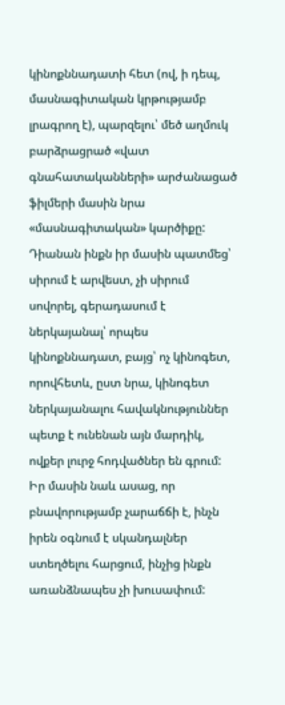կինոքննադատի հետ (ով, ի դեպ, մասնագիտական կրթությամբ լրագրող է), պարզելու՝ մեծ աղմուկ բարձրացրած «վատ գնահատականների» արժանացած ֆիլմերի մասին նրա «մասնագիտական» կարծիքը: Դիանան ինքն իր մասին պատմեց՝ սիրում է արվեստ, չի սիրում սովորել, գերադասում է ներկայանալ՝ որպես կինոքննադատ, բայց՝ ոչ կինոգետ, որովհետև, ըստ նրա, կինոգետ ներկայանալու հավակնություններ պետք է ունենան այն մարդիկ, ովքեր լուրջ հոդվածներ են գրում: Իր մասին նաև ասաց, որ բնավորությամբ չարաճճի է, ինչն իրեն օգնում է սկանդալներ ստեղծելու հարցում, ինչից ինքն առանձնապես չի խուսափում: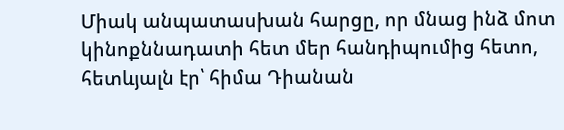Միակ անպատասխան հարցը, որ մնաց ինձ մոտ կինոքննադատի հետ մեր հանդիպումից հետո, հետևյալն էր՝ հիմա Դիանան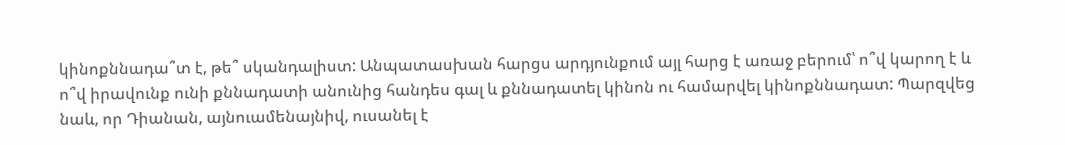կինոքննադա՞տ է, թե՞ սկանդալիստ: Անպատասխան հարցս արդյունքում այլ հարց է առաջ բերում՝ ո՞վ կարող է և ո՞վ իրավունք ունի քննադատի անունից հանդես գալ և քննադատել կինոն ու համարվել կինոքննադատ: Պարզվեց նաև, որ Դիանան, այնուամենայնիվ, ուսանել է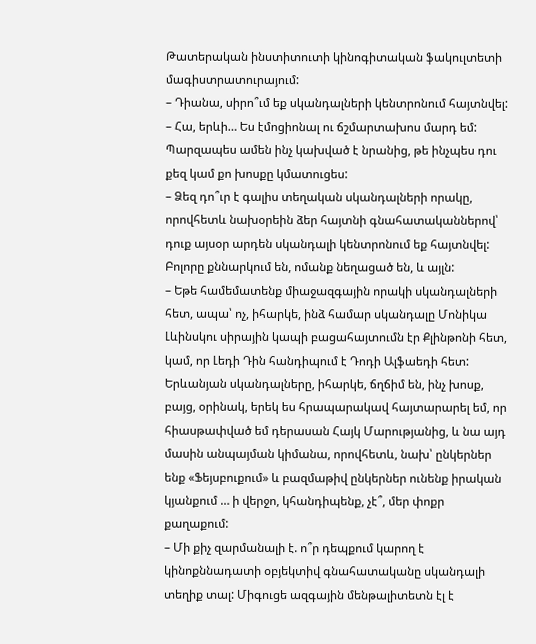Թատերական ինստիտուտի կինոգիտական ֆակուլտետի մագիստրատուրայում:
– Դիանա, սիրո՞ւմ եք սկանդալների կենտրոնում հայտնվել:
– Հա, երևի… Ես էմոցիոնալ ու ճշմարտախոս մարդ եմ: Պարզապես ամեն ինչ կախված է նրանից, թե ինչպես դու քեզ կամ քո խոսքը կմատուցես:
– Ձեզ դո՞ւր է գալիս տեղական սկանդալների որակը, որովհետև նախօրեին ձեր հայտնի գնահատականներով՝ դուք այսօր արդեն սկանդալի կենտրոնում եք հայտնվել: Բոլորը քննարկում են, ոմանք նեղացած են, և այլն:
– Եթե համեմատենք միաջազգային որակի սկանդալների հետ, ապա՝ ոչ, իհարկե, ինձ համար սկանդալը Մոնիկա Լևինսկու սիրային կապի բացահայտումն էր Քլինթոնի հետ, կամ, որ Լեդի Դին հանդիպում է Դոդի Ալֆաեդի հետ: Երևանյան սկանդալները, իհարկե, ճղճիմ են, ինչ խոսք, բայց, օրինակ, երեկ ես հրապարակավ հայտարարել եմ, որ հիասթափված եմ դերասան Հայկ Մարությանից, և նա այդ մասին անպայման կիմանա, որովհետև, նախ՝ ընկերներ ենք «Ֆեյսբուքում» և բազմաթիվ ընկերներ ունենք իրական կյանքում … ի վերջո, կհանդիպենք, չէ՞, մեր փոքր քաղաքում:
– Մի քիչ զարմանալի է. ո՞ր դեպքում կարող է կինոքննադատի օբյեկտիվ գնահատականը սկանդալի տեղիք տալ: Միգուցե ազգային մենթալիտետն էլ է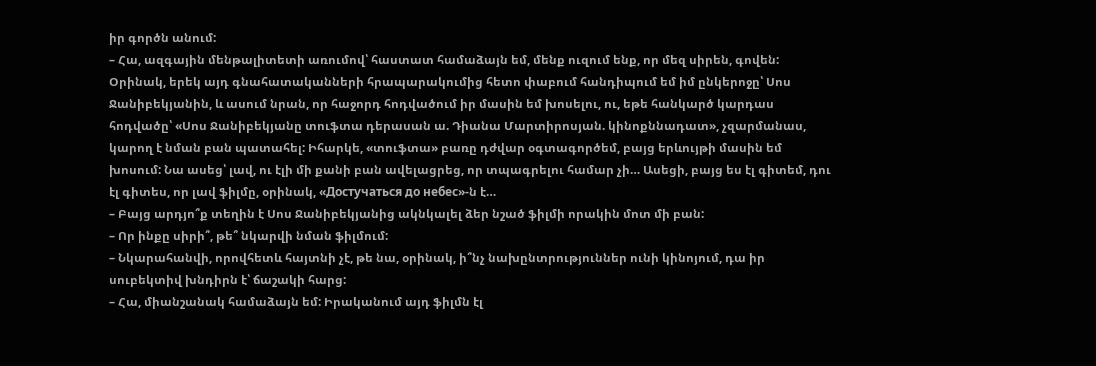իր գործն անում:
– Հա, ազգային մենթալիտետի առումով՝ հաստատ համաձայն եմ, մենք ուզում ենք, որ մեզ սիրեն, գովեն: Օրինակ, երեկ այդ գնահատականների հրապարակումից հետո փաբում հանդիպում եմ իմ ընկերոջը՝ Սոս Ջանիբեկյանին, և ասում նրան, որ հաջորդ հոդվածում իր մասին եմ խոսելու, ու, եթե հանկարծ կարդաս հոդվածը՝ «Սոս Ջանիբեկյանը տուֆտա դերասան ա. Դիանա Մարտիրոսյան. կինոքննադատ», չզարմանաս, կարող է նման բան պատահել: Իհարկե, «տուֆտա» բառը դժվար օգտագործեմ, բայց երևույթի մասին եմ խոսում: Նա ասեց՝ լավ, ու էլի մի քանի բան ավելացրեց, որ տպագրելու համար չի… Ասեցի, բայց ես էլ գիտեմ, դու էլ գիտես, որ լավ ֆիլմը, օրինակ, «Достучаться до небес»-ն է…
– Բայց արդյո՞ք տեղին է Սոս Ջանիբեկյանից ակնկալել ձեր նշած ֆիլմի որակին մոտ մի բան:
– Որ ինքը սիրի՞, թե՞ նկարվի նման ֆիլմում:
– Նկարահանվի, որովհետև հայտնի չէ, թե նա, օրինակ, ի՞նչ նախընտրություններ ունի կինոյում, դա իր սուբեկտիվ խնդիրն է՝ ճաշակի հարց:
– Հա, միանշանակ համաձայն եմ: Իրականում այդ ֆիլմն էլ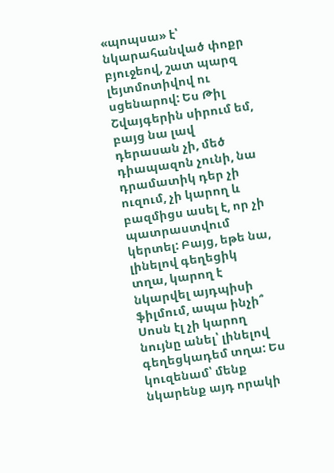«պոպսա» է՝ նկարահանված փոքր բյուջեով, շատ պարզ լեյտմոտիվով ու սցենարով: Ես Թիլ Շվայգերին սիրում եմ, բայց նա լավ դերասան չի, մեծ դիապազոն չունի, նա դրամատիկ դեր չի ուզում, չի կարող և բազմիցս ասել է, որ չի պատրաստվում կերտել: Բայց, եթե նա, լինելով գեղեցիկ տղա, կարող է նկարվել այդպիսի ֆիլմում, ապա ինչի՞ Սոսն էլ չի կարող նույնը անել՝ լինելով գեղեցկադեմ տղա: Ես կուզենամ՝ մենք նկարենք այդ որակի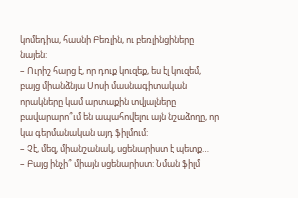կոմեդիա, հասնի Բեռլին, ու բեռլինցիները նայեն:
– Ուրիշ հարց է, որ դուք կուզեք, ես էլ կուզեմ, բայց միանձնյա Սոսի մասնագիտական որակները կամ արտաքին տվյալները բավարարո՞ւմ են ապահովելու այն նշաձողը, որ կա գերմանական այդ ֆիլմում:
– Չէ, մեզ, միանշանակ, սցենարիստ է պետք…
– Բայց ինչի՞ միայն սցենարիստ: Նման ֆիլմ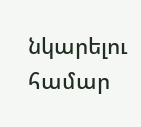նկարելու համար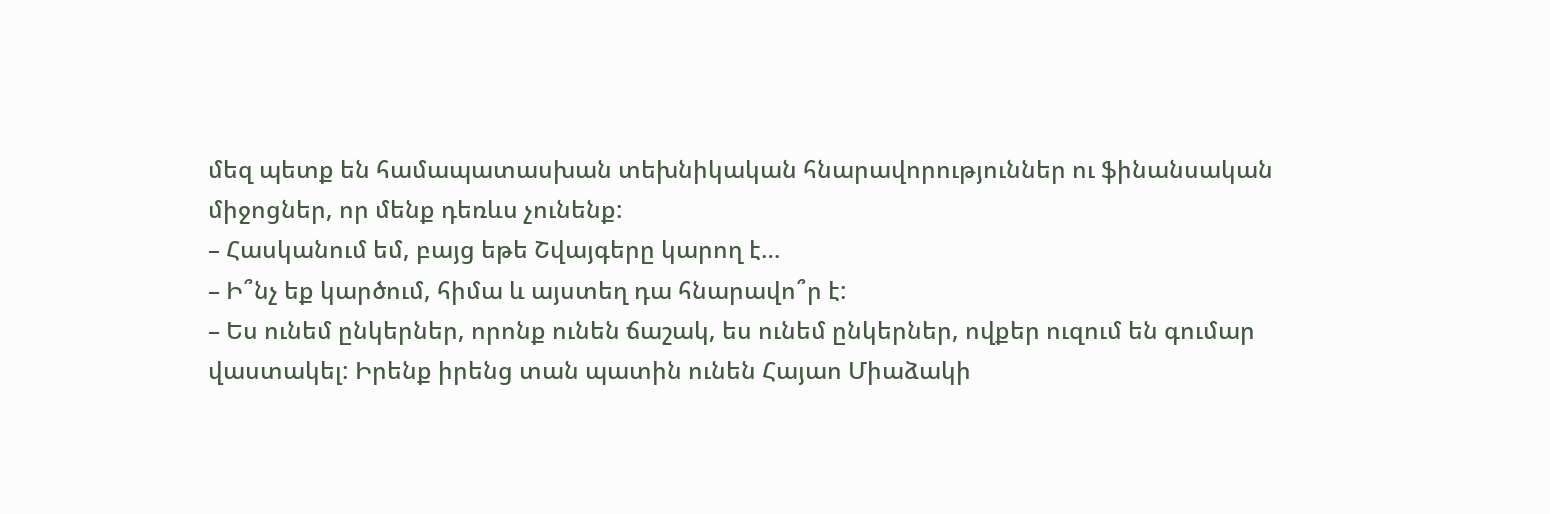մեզ պետք են համապատասխան տեխնիկական հնարավորություններ ու ֆինանսական միջոցներ, որ մենք դեռևս չունենք:
– Հասկանում եմ, բայց եթե Շվայգերը կարող է…
– Ի՞նչ եք կարծում, հիմա և այստեղ դա հնարավո՞ր է:
– Ես ունեմ ընկերներ, որոնք ունեն ճաշակ, ես ունեմ ընկերներ, ովքեր ուզում են գումար վաստակել: Իրենք իրենց տան պատին ունեն Հայաո Միաձակի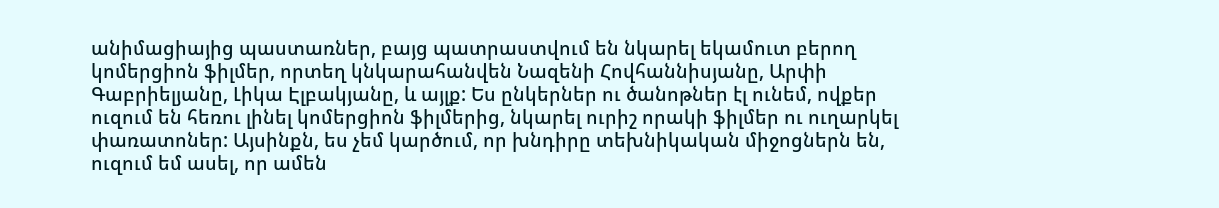անիմացիայից պաստառներ, բայց պատրաստվում են նկարել եկամուտ բերող կոմերցիոն ֆիլմեր, որտեղ կնկարահանվեն Նազենի Հովհաննիսյանը, Արփի Գաբրիելյանը, Լիկա Էլբակյանը, և այլք: Ես ընկերներ ու ծանոթներ էլ ունեմ, ովքեր ուզում են հեռու լինել կոմերցիոն ֆիլմերից, նկարել ուրիշ որակի ֆիլմեր ու ուղարկել փառատոներ: Այսինքն, ես չեմ կարծում, որ խնդիրը տեխնիկական միջոցներն են, ուզում եմ ասել, որ ամեն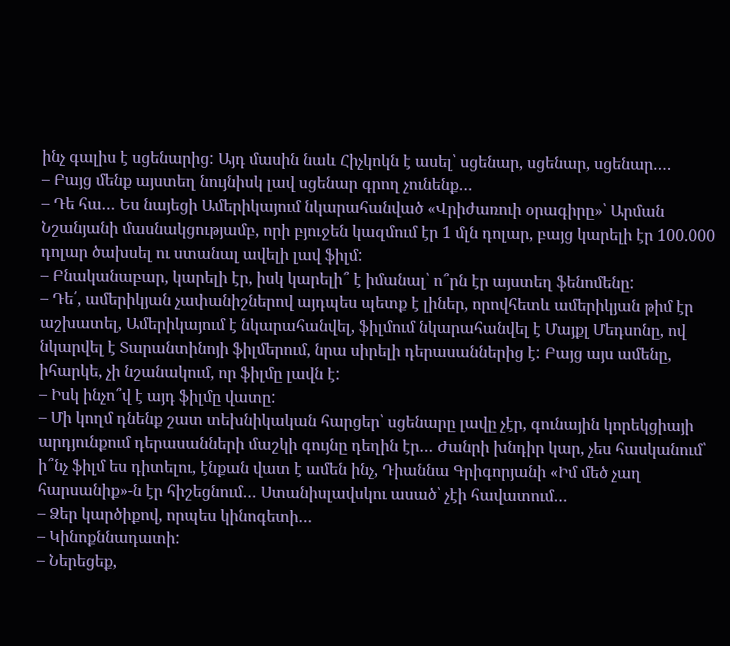ինչ գալիս է սցենարից: Այդ մասին նաև Հիչկոկն է ասել՝ սցենար, սցենար, սցենար….
– Բայց մենք այստեղ նույնիսկ լավ սցենար գրող չունենք…
– Դե հա… Ես նայեցի Ամերիկայում նկարահանված «Վրիժառուի օրագիրը»՝ Արման Նշանյանի մասնակցությամբ, որի բյուջեն կազմում էր 1 մլն դոլար, բայց կարելի էր 100.000 դոլար ծախսել ու ստանալ ավելի լավ ֆիլմ:
– Բնականաբար, կարելի էր, իսկ կարելի՞ է իմանալ՝ ո՞րն էր այստեղ ֆենոմենը:
– Դե՛, ամերիկյան չափանիշներով այդպես պետք է լիներ, որովհետև ամերիկյան թիմ էր աշխատել, Ամերիկայում է նկարահանվել, ֆիլմում նկարահանվել է Մայքլ Մեդսոնը, ով նկարվել է Տարանտինոյի ֆիլմերում, նրա սիրելի դերասաններից է: Բայց այս ամենը, իհարկե, չի նշանակում, որ ֆիլմը լավն է:
– Իսկ ինչո՞վ է այդ ֆիլմը վատը:
– Մի կողմ դնենք շատ տեխնիկական հարցեր՝ սցենարը լավը չէր, գունային կորեկցիայի արդյունքում դերասանների մաշկի գույնը դեղին էր… Ժանրի խնդիր կար, չես հասկանում՝ ի՞նչ ֆիլմ ես դիտելու, էնքան վատ է ամեն ինչ, Դիաննա Գրիգորյանի «Իմ մեծ չաղ հարսանիք»-ն էր հիշեցնում… Ստանիսլավսկու ասած՝ չէի հավատում…
– Ձեր կարծիքով, որպես կինոգետի…
– Կինոքննադատի:
– Ներեցեք,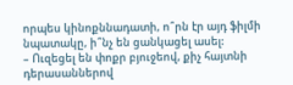որպես կինոքննադատի, ո՞րն էր այդ ֆիլմի նպատակը, ի՞նչ են ցանկացել ասել:
– Ուզեցել են փոքր բյուջեով, քիչ հայտնի դերասաններով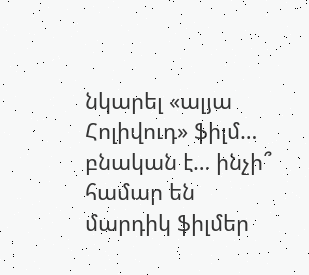նկարել «ալյա Հոլիվուդ» ֆիլմ… բնական է… ինչի՞ համար են մարդիկ ֆիլմեր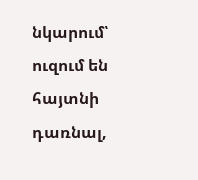նկարում՝ ուզում են հայտնի դառնալ,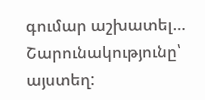գումար աշխատել…
Շարունակությունը՝ այստեղ: